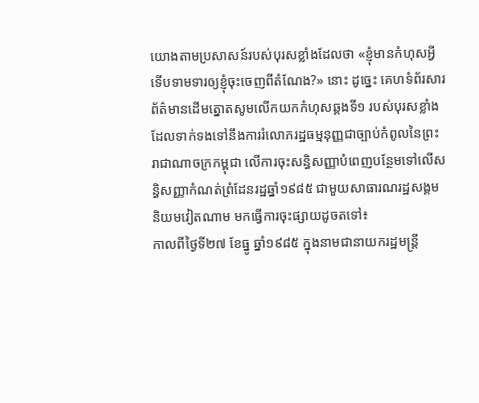យោងតាមប្រសាសន៍របស់បុរសខ្លាំងដែលថា «ខ្ញុំមានកំហុសអ្វីទើបទាមទារឲ្យខ្ញុំចុះចេញពីតំណែង?» នោះ ដូច្នេះ គេហទំព័រសារព័ត៌មានដើមត្នោតសូមលើកយកកំហុសឆ្គងទី១ របស់បុរសខ្លាំងដែលទាក់ទងទៅនឹងការរំលោភរដ្ឋធម្មនុញ្ញជាច្បាប់កំពូលនៃព្រះរាជាណាចក្រកម្ពុជា លើការចុះសន្ធិសញ្ញាបំពេញបន្ថែមទៅលើសន្ធិសញ្ញាកំណត់ព្រំដែនរដ្ឋឆ្នាំ១៩៨៥ ជាមួយសាធារណរដ្ឋសង្គមនិយមវៀតណាម មកធ្វើការចុះផ្សាយដូចតទៅ៖
កាលពីថ្ងៃទី២៧ ខែធ្នូ ឆ្នាំ១៩៨៥ ក្នុងនាមជានាយករដ្ឋមន្ត្រី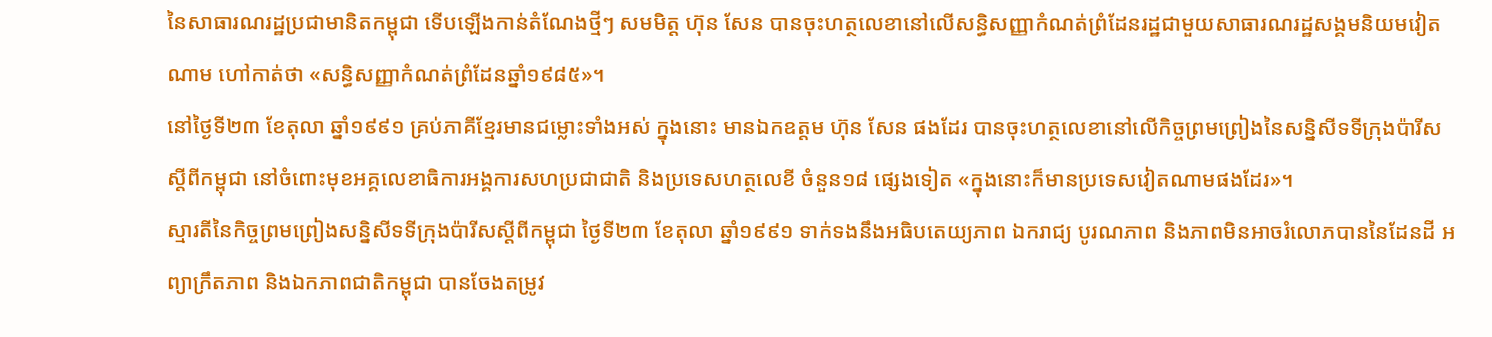នៃសាធារណរដ្ឋប្រជាមានិតកម្ពុជា ទើបឡើងកាន់តំណែងថ្មីៗ សមមិត្ត ហ៊ុន សែន បានចុះហត្ថលេខានៅលើសន្ធិសញ្ញាកំណត់ព្រំដែនរដ្ឋជាមួយសាធារណរដ្ឋសង្គមនិយមវៀតណាម ហៅកាត់ថា «សន្ធិសញ្ញាកំណត់ព្រំដែនឆ្នាំ១៩៨៥»។
នៅថ្ងៃទី២៣ ខែតុលា ឆ្នាំ១៩៩១ គ្រប់ភាគីខ្មែរមានជម្លោះទាំងអស់ ក្នុងនោះ មានឯកឧត្តម ហ៊ុន សែន ផងដែរ បានចុះហត្ថលេខានៅលើកិច្ចព្រមព្រៀងនៃសន្និសីទទីក្រុងប៉ារីស ស្តីពីកម្ពុជា នៅចំពោះមុខអគ្គលេខាធិការអង្គការសហប្រជាជាតិ និងប្រទេសហត្ថលេខី ចំនួន១៨ ផ្សេងទៀត «ក្នុងនោះក៏មានប្រទេសវៀតណាមផងដែរ»។
ស្មារតីនៃកិច្ចព្រមព្រៀងសន្និសីទទីក្រុងប៉ារីសស្តីពីកម្ពុជា ថ្ងៃទី២៣ ខែតុលា ឆ្នាំ១៩៩១ ទាក់ទងនឹងអធិបតេយ្យភាព ឯករាជ្យ បូរណភាព និងភាពមិនអាចរំលោភបាននៃដែនដី អព្យាក្រឹតភាព និងឯកភាពជាតិកម្ពុជា បានចែងតម្រូវ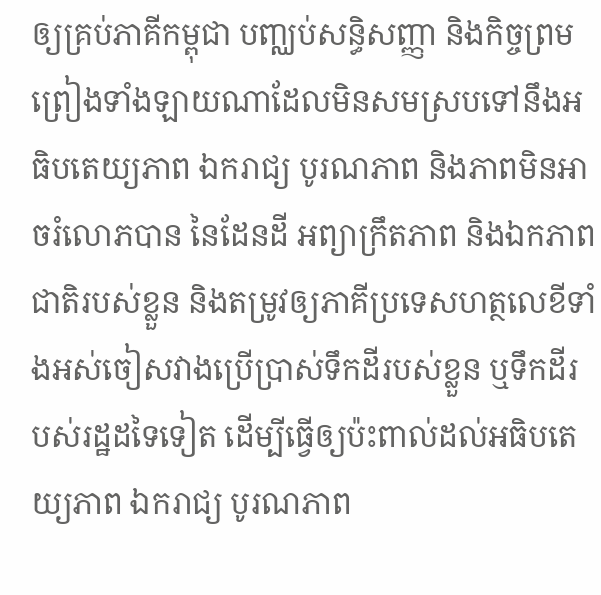ឲ្យគ្រប់ភាគីកម្ពុជា បញ្ឈប់សន្ធិសញ្ញា និងកិច្ចព្រមព្រៀងទាំងឡាយណាដែលមិនសមស្របទៅនឹងអធិបតេយ្យភាព ឯករាជ្យ បូរណភាព និងភាពមិនអាចរំលោភបាន នៃដែនដី អព្យាក្រឹតភាព និងឯកភាពជាតិរបស់ខ្លួន និងតម្រូវឲ្យភាគីប្រទេសហត្ថលេខីទាំងអស់ចៀសវាងប្រើប្រាស់ទឹកដីរបស់ខ្លួន ឬទឹកដីរបស់រដ្ឋដទៃទៀត ដើម្បីធ្វើឲ្យប៉ះពាល់ដល់អធិបតេយ្យភាព ឯករាជ្យ បូរណភាព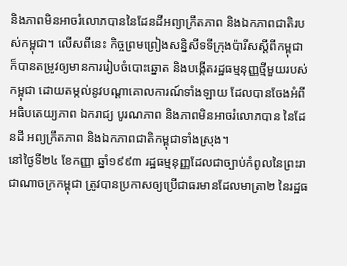និងភាពមិនអាចរំលោភបាននៃដែនដីអព្យាក្រឹតភាព និងឯកភាពជាតិរបស់កម្ពុជា។ លើសពីនេះ កិច្ចព្រមព្រៀងសន្និសីទទីក្រុងប៉ារីសស្តីពីកម្ពុជា ក៏បានតម្រូវឲ្យមានការរៀបចំបោះឆ្នោត និងបង្កើតរដ្ឋធម្មនុញ្ញថ្មីមួយរបស់កម្ពុជា ដោយតម្កល់នូវបណ្តាគោលការណ៍ទាំងឡាយ ដែលបានចែងអំពីអធិបតេយ្យភាព ឯករាជ្យ បូរណភាព និងភាពមិនអាចរំលោភបាន នៃដែនដី អព្យក្រឹតភាព និងឯកភាពជាតិកម្ពុជាទាំងស្រុង។
នៅថ្ងៃទី២៤ ខែកញ្ញា ឆ្នាំ១៩៩៣ រដ្ឋធម្មនុញ្ញដែលជាច្បាប់កំពូលនៃព្រះរាជាណាចក្រកម្ពុជា ត្រូវបានប្រកាសឲ្យប្រើជាធរមានដែលមាត្រា២ នៃរដ្ឋធ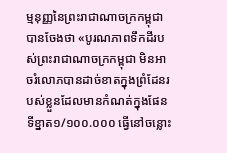ម្មនុញ្ញនៃព្រះរាជាណាចក្រកម្ពុជា បានចែងថា «បូរណភាពទឹកដីរបស់ព្រះរាជាណាចក្រកម្ពុជា មិនអាចរំលោភបានដាច់ខាតក្នុងព្រំដែនរបស់ខ្លួនដែលមានកំណត់ក្នុងផែនទីខ្នាត១/១០០.០០០ ធ្វើនៅចន្លោះ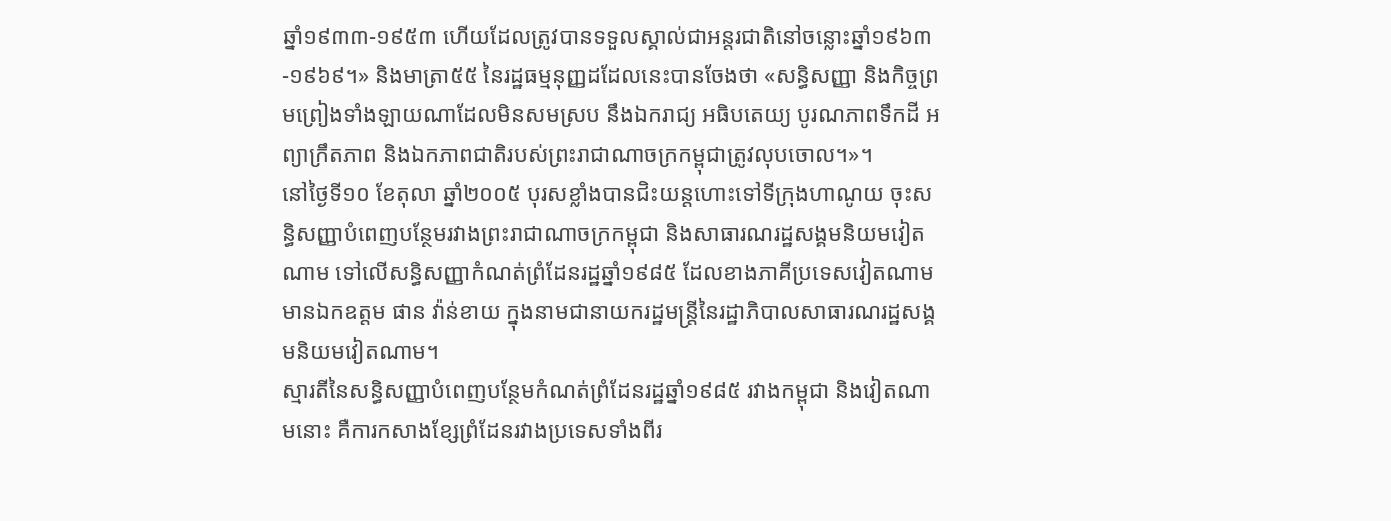ឆ្នាំ១៩៣៣-១៩៥៣ ហើយដែលត្រូវបានទទួលស្គាល់ជាអន្តរជាតិនៅចន្លោះឆ្នាំ១៩៦៣-១៩៦៩។» និងមាត្រា៥៥ នៃរដ្ឋធម្មនុញ្ញដដែលនេះបានចែងថា «សន្ធិសញ្ញា និងកិច្ចព្រមព្រៀងទាំងឡាយណាដែលមិនសមស្រប នឹងឯករាជ្យ អធិបតេយ្យ បូរណភាពទឹកដី អព្យាក្រឹតភាព និងឯកភាពជាតិរបស់ព្រះរាជាណាចក្រកម្ពុជាត្រូវលុបចោល។»។
នៅថ្ងៃទី១០ ខែតុលា ឆ្នាំ២០០៥ បុរសខ្លាំងបានជិះយន្តហោះទៅទីក្រុងហាណូយ ចុះសន្ធិសញ្ញាបំពេញបន្ថែមរវាងព្រះរាជាណាចក្រកម្ពុជា និងសាធារណរដ្ឋសង្គមនិយមវៀតណាម ទៅលើសន្ធិសញ្ញាកំណត់ព្រំដែនរដ្ឋឆ្នាំ១៩៨៥ ដែលខាងភាគីប្រទេសវៀតណាមមានឯកឧត្តម ផាន វ៉ាន់ខាយ ក្នុងនាមជានាយករដ្ឋមន្ត្រីនៃរដ្ឋាភិបាលសាធារណរដ្ឋសង្គមនិយមវៀតណាម។
ស្មារតីនៃសន្ធិសញ្ញាបំពេញបន្ថែមកំណត់ព្រំដែនរដ្ឋឆ្នាំ១៩៨៥ រវាងកម្ពុជា និងវៀតណាមនោះ គឺការកសាងខ្សែព្រំដែនរវាងប្រទេសទាំងពីរ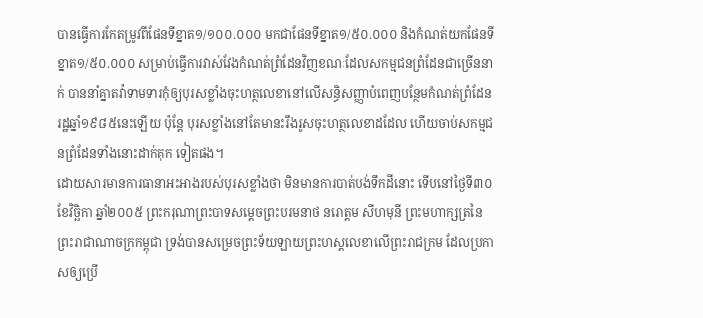បានធ្វើការកែតម្រូវពីផែនទីខ្នាត១/១០០.០០០ មកជាផែនទីខ្នាត១/៥០.០០០ និងកំណត់យកផែនទីខ្នាត១/៥០.០០០ សម្រាប់ធ្វើការវាស់វែងកំណត់ព្រំដែនវិញខណៈដែលសកម្មជនព្រំដែនជាច្រើននាក់ បាននាំគ្នាតវ៉ាទាមទារកុំឲ្យបុរសខ្លាំងចុះហត្ថលេខានៅលើសន្ធិសញ្ញាបំពេញបន្ថែមកំណត់ព្រំដែនរដ្ឋឆ្នាំ១៩៨៥នេះឡើយ ប៉ុន្តែ បុរសខ្លាំងនៅតែមានះរឹងរូសចុះហត្ថលេខាដដែល ហើយចាប់សកម្មជនព្រំដែនទាំងនោះដាក់គុក ទៀតផង។
ដោយសារមានការធានាអះអាងរបស់បុរសខ្លាំងថា មិនមានការបាត់បង់ទឹកដីនោះ ទើបនៅថ្ងៃទី៣០ ខែវិច្ឆិកា ឆ្នាំ២០០៥ ព្រះករុណាព្រះបាទសម្តេចព្រះបរមនាថ នរោត្តម សីហមុនី ព្រះមហាក្សត្រនៃព្រះរាជាណាចក្រកម្ពុជា ទ្រង់បានសម្រេចព្រះទ័យឡាយព្រះហស្តលេខាលើព្រះរាជក្រម ដែលប្រកាសឲ្យប្រើ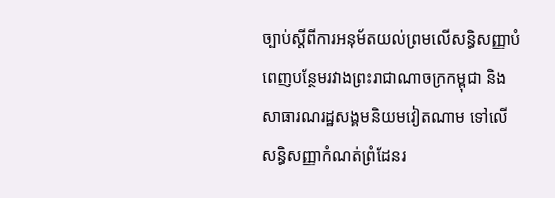ច្បាប់ស្តីពីការអនុម័តយល់ព្រមលើសន្ធិសញ្ញាបំពេញបន្ថែមរវាងព្រះរាជាណាចក្រកម្ពុជា និងសាធារណរដ្ឋសង្គមនិយមវៀតណាម ទៅលើសន្ធិសញ្ញាកំណត់ព្រំដែនរ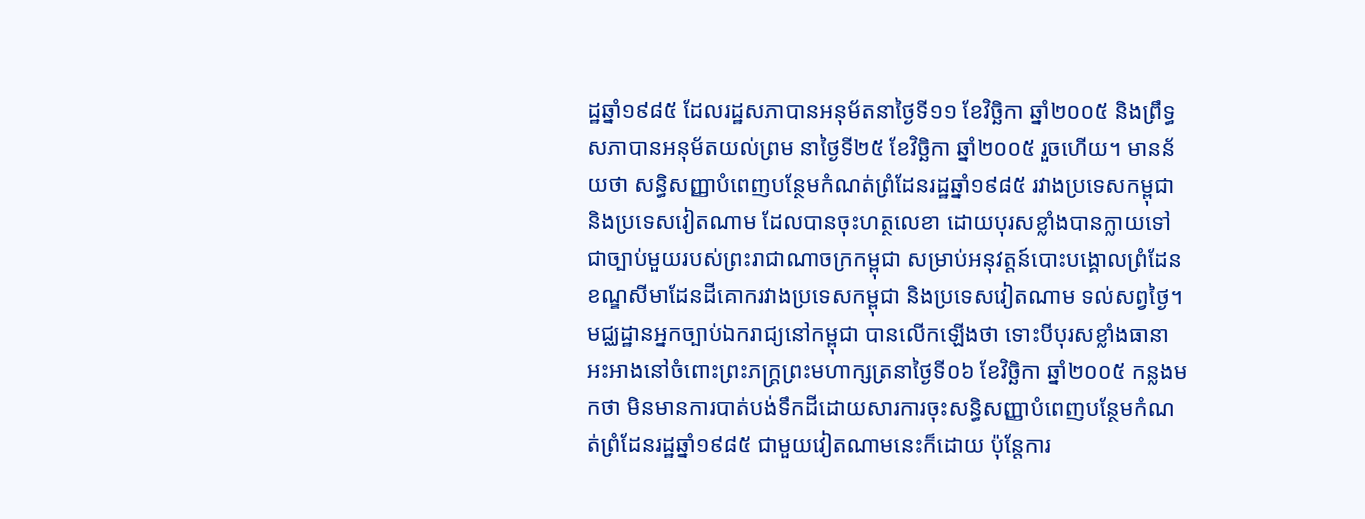ដ្ឋឆ្នាំ១៩៨៥ ដែលរដ្ឋសភាបានអនុម័តនាថ្ងៃទី១១ ខែវិច្ឆិកា ឆ្នាំ២០០៥ និងព្រឹទ្ធសភាបានអនុម័តយល់ព្រម នាថ្ងៃទី២៥ ខែវិច្ឆិកា ឆ្នាំ២០០៥ រួចហើយ។ មានន័យថា សន្ធិសញ្ញាបំពេញបន្ថែមកំណត់ព្រំដែនរដ្ឋឆ្នាំ១៩៨៥ រវាងប្រទេសកម្ពុជា និងប្រទេសវៀតណាម ដែលបានចុះហត្ថលេខា ដោយបុរសខ្លាំងបានក្លាយទៅជាច្បាប់មួយរបស់ព្រះរាជាណាចក្រកម្ពុជា សម្រាប់អនុវត្តន៍បោះបង្គោលព្រំដែនខណ្ឌសីមាដែនដីគោករវាងប្រទេសកម្ពុជា និងប្រទេសវៀតណាម ទល់សព្វថ្ងៃ។
មជ្ឈដ្ឋានអ្នកច្បាប់ឯករាជ្យនៅកម្ពុជា បានលើកឡើងថា ទោះបីបុរសខ្លាំងធានាអះអាងនៅចំពោះព្រះភក្ត្រព្រះមហាក្សត្រនាថ្ងៃទី០៦ ខែវិច្ឆិកា ឆ្នាំ២០០៥ កន្លងមកថា មិនមានការបាត់បង់ទឹកដីដោយសារការចុះសន្ធិសញ្ញាបំពេញបន្ថែមកំណត់ព្រំដែនរដ្ឋឆ្នាំ១៩៨៥ ជាមួយវៀតណាមនេះក៏ដោយ ប៉ុន្តែការ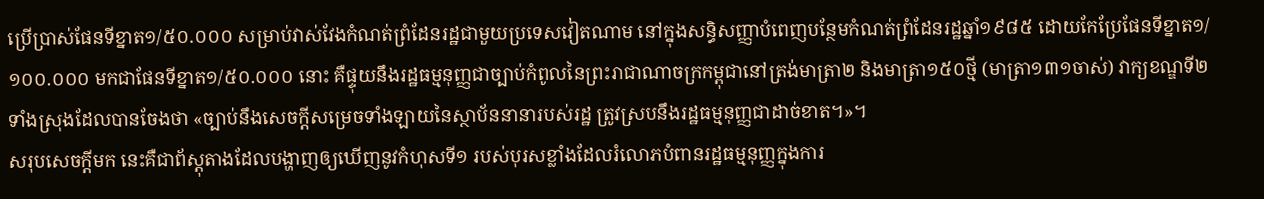ប្រើប្រាស់ផែនទីខ្នាត១/៥០.០០០ សម្រាប់វាស់វែងកំណត់ព្រំដែនរដ្ឋជាមួយប្រទេសវៀតណាម នៅក្នុងសន្ធិសញ្ញាបំពេញបន្ថែមកំណត់ព្រំដែនរដ្ឋឆ្នាំ១៩៨៥ ដោយកែប្រែផែនទីខ្នាត១/១០០.០០០ មកជាផែនទីខ្នាត១/៥០.០០០ នោះ គឺផ្ទុយនឹងរដ្ឋធម្មនុញ្ញជាច្បាប់កំពូលនៃព្រះរាជាណាចក្រកម្ពុជានៅត្រង់មាត្រា២ និងមាត្រា១៥០ថ្មី (មាត្រា១៣១ចាស់) វាក្យខណ្ឌទី២ទាំងស្រុងដែលបានចែងថា «ច្បាប់នឹងសេចក្តីសម្រេចទាំងឡាយនៃស្ថាប័ននានារបស់រដ្ឋ ត្រូវស្របនឹងរដ្ឋធម្មនុញ្ញជាដាច់ខាត។»។
សរុបសេចក្តីមក នេះគឺជាព័ស្តុតាងដែលបង្ហាញឲ្យឃើញនូវកំហុសទី១ របស់បុរសខ្លាំងដែលរំលោភបំពានរដ្ឋធម្មនុញ្ញក្នុងការ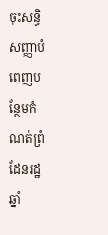ចុះសន្ធិសញ្ញាបំពេញបន្ថែមកំណត់ព្រំដែនរដ្ឋឆ្នាំ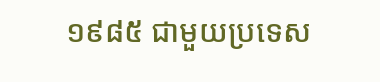១៩៨៥ ជាមួយប្រទេស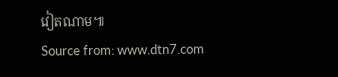វៀតណាម៕
Source from: www.dtn7.com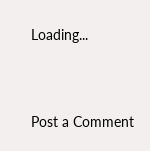Loading...




Post a Comment